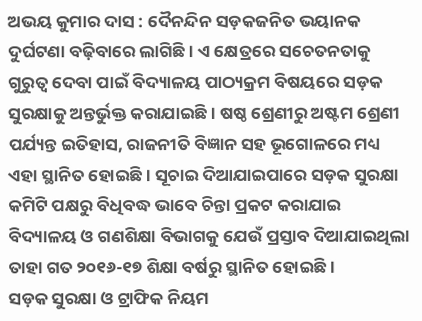ଅଭୟ କୁମାର ଦାସ : ଦୈନନ୍ଦିନ ସଡ଼କଜନିତ ଭୟାନକ ଦୁର୍ଘଟଣା ବଢ଼ିବାରେ ଲାଗିଛି । ଏ କ୍ଷେତ୍ରରେ ସଚେତନତାକୁ ଗୁରୁତ୍ୱ ଦେବା ପାଇଁ ବିଦ୍ୟାଳୟ ପାଠ୍ୟକ୍ରମ ବିଷୟରେ ସଡ଼କ ସୁରକ୍ଷାକୁ ଅନ୍ତର୍ଭୁକ୍ତ କରାଯାଇଛି । ଷଷ୍ଠ ଶ୍ରେଣୀରୁ ଅଷ୍ଟମ ଶ୍ରେଣୀ ପର୍ଯ୍ୟନ୍ତ ଇତିହାସ, ରାଜନୀତି ବିଜ୍ଞାନ ସହ ଭୂଗୋଳରେ ମଧ୍ୟ ଏହା ସ୍ଥାନିତ ହୋଇଛି । ସୂଚାଇ ଦିଆଯାଇପାରେ ସଡ଼କ ସୁରକ୍ଷା କମିଟି ପକ୍ଷରୁ ବିଧିବଦ୍ଧ ଭାବେ ଚିନ୍ତା ପ୍ରକଟ କରାଯାଇ ବିଦ୍ୟାଳୟ ଓ ଗଣଶିକ୍ଷା ବିଭାଗକୁ ଯେଉଁ ପ୍ରସ୍ତାବ ଦିଆଯାଇଥିଲା ତାହା ଗତ ୨୦୧୬-୧୭ ଶିକ୍ଷା ବର୍ଷରୁ ସ୍ଥାନିତ ହୋଇଛି ।
ସଡ଼କ ସୁରକ୍ଷା ଓ ଟ୍ରାଫିକ ନିୟମ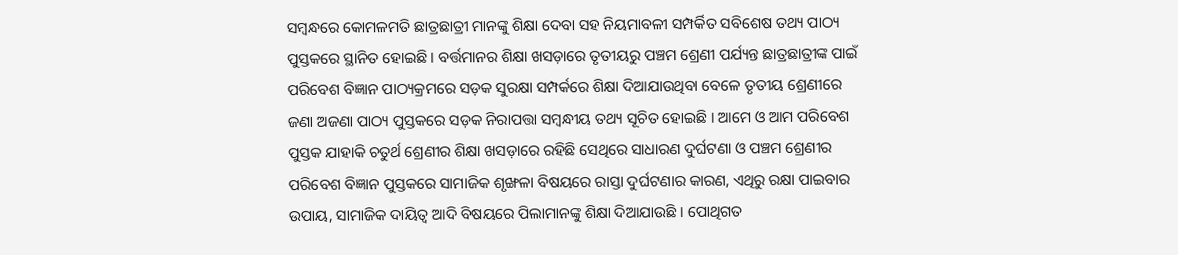ସମ୍ବନ୍ଧରେ କୋମଳମତି ଛାତ୍ରଛାତ୍ରୀ ମାନଙ୍କୁ ଶିକ୍ଷା ଦେବା ସହ ନିୟମାବଳୀ ସମ୍ପର୍କିତ ସବିଶେଷ ତଥ୍ୟ ପାଠ୍ୟ ପୁସ୍ତକରେ ସ୍ଥାନିତ ହୋଇଛି । ବର୍ତ୍ତମାନର ଶିକ୍ଷା ଖସଡ଼ାରେ ତୃତୀୟରୁ ପଞ୍ଚମ ଶ୍ରେଣୀ ପର୍ଯ୍ୟନ୍ତ ଛାତ୍ରଛାତ୍ରୀଙ୍କ ପାଇଁ ପରିବେଶ ବିଜ୍ଞାନ ପାଠ୍ୟକ୍ରମରେ ସଡ଼କ ସୁରକ୍ଷା ସମ୍ପର୍କରେ ଶିକ୍ଷା ଦିଆଯାଉଥିବା ବେଳେ ତୃତୀୟ ଶ୍ରେଣୀରେ ଜଣା ଅଜଣା ପାଠ୍ୟ ପୁସ୍ତକରେ ସଡ଼କ ନିରାପତ୍ତା ସମ୍ବନ୍ଧୀୟ ତଥ୍ୟ ସୂଚିତ ହୋଇଛି । ଆମେ ଓ ଆମ ପରିବେଶ ପୁସ୍ତକ ଯାହାକି ଚତୁର୍ଥ ଶ୍ରେଣୀର ଶିକ୍ଷା ଖସଡ଼ାରେ ରହିଛି ସେଥିରେ ସାଧାରଣ ଦୁର୍ଘଟଣା ଓ ପଞ୍ଚମ ଶ୍ରେଣୀର ପରିବେଶ ବିଜ୍ଞାନ ପୁସ୍ତକରେ ସାମାଜିକ ଶୃଙ୍ଖଳା ବିଷୟରେ ରାସ୍ତା ଦୁର୍ଘଟଣାର କାରଣ, ଏଥିରୁ ରକ୍ଷା ପାଇବାର ଉପାୟ, ସାମାଜିକ ଦାୟିତ୍ୱ ଆଦି ବିଷୟରେ ପିଲାମାନଙ୍କୁ ଶିକ୍ଷା ଦିଆଯାଉଛି । ପୋଥିଗତ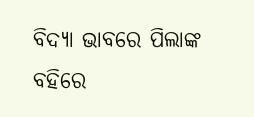ବିଦ୍ୟା ଭାବରେ ପିଲାଙ୍କ ବହିରେ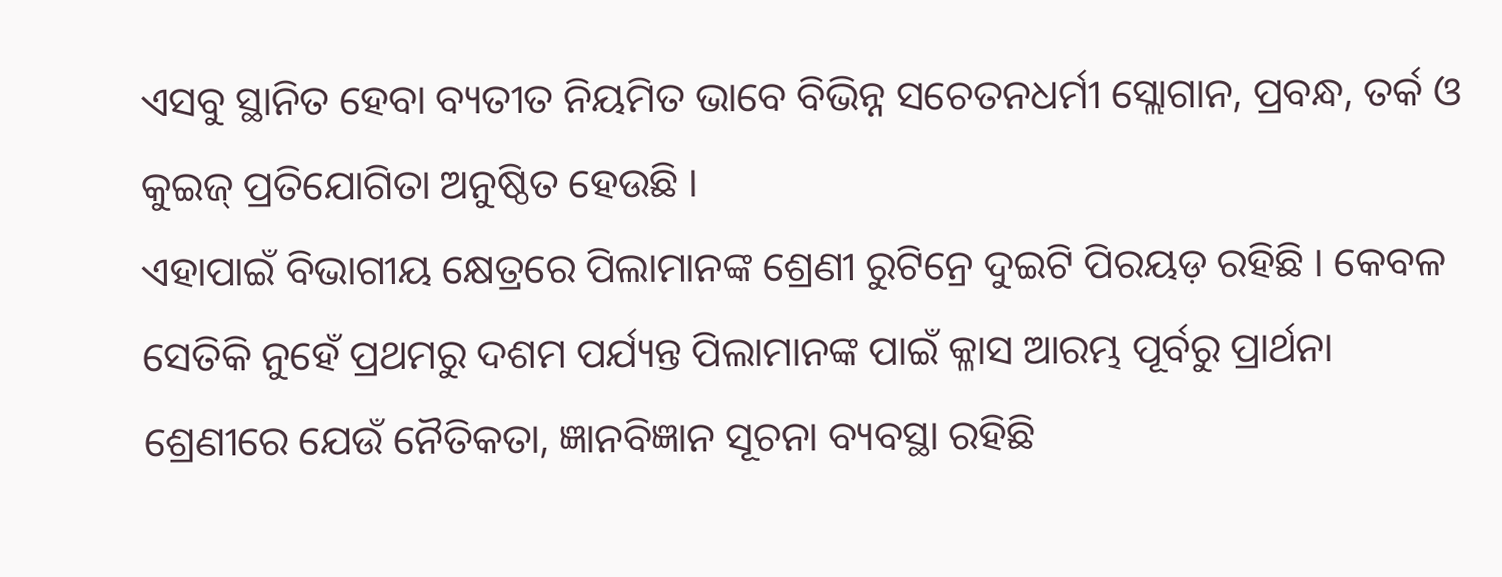ଏସବୁ ସ୍ଥାନିତ ହେବା ବ୍ୟତୀତ ନିୟମିତ ଭାବେ ବିଭିନ୍ନ ସଚେତନଧର୍ମୀ ସ୍ଲୋଗାନ, ପ୍ରବନ୍ଧ, ତର୍କ ଓ କୁଇଜ୍ ପ୍ରତିଯୋଗିତା ଅନୁଷ୍ଠିତ ହେଉଛି ।
ଏହାପାଇଁ ବିଭାଗୀୟ କ୍ଷେତ୍ରରେ ପିଲାମାନଙ୍କ ଶ୍ରେଣୀ ରୁଟିନ୍ରେ ଦୁଇଟି ପିରୟଡ଼ ରହିଛି । କେବଳ ସେତିକି ନୁହେଁ ପ୍ରଥମରୁ ଦଶମ ପର୍ଯ୍ୟନ୍ତ ପିଲାମାନଙ୍କ ପାଇଁ କ୍ଳାସ ଆରମ୍ଭ ପୂର୍ବରୁ ପ୍ରାର୍ଥନା ଶ୍ରେଣୀରେ ଯେଉଁ ନୈତିକତା, ଜ୍ଞାନବିଜ୍ଞାନ ସୂଚନା ବ୍ୟବସ୍ଥା ରହିଛି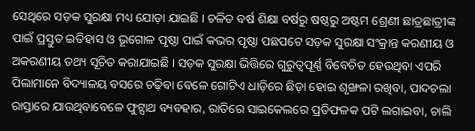ସେଥିରେ ସଡ଼କ ସୁରକ୍ଷା ମଧ୍ୟ ଯୋଡ଼ା ଯାଇଛି । ଚଳିତ ବର୍ଷ ଶିକ୍ଷା ବର୍ଷରୁ ଷଷ୍ଠରୁ ଅଷ୍ଟମ ଶ୍ରେଣୀ ଛାତ୍ରଛାତ୍ରୀଙ୍କ ପାଇଁ ପ୍ରସ୍ତୁତ ଇତିହାସ ଓ ଭୂଗୋଳ ପୃଷ୍ଠା ପାଇଁ କଭର ପୃଷ୍ଠା ପଛପଟେ ସଡ଼କ ସୁରକ୍ଷା ସଂକ୍ରାନ୍ତ କରଣୀୟ ଓ ଅକରଣୀୟ ତଥ୍ୟ ସୂଚିତ କରାଯାଇଛି । ସଡ଼କ ସୁରକ୍ଷା ଭିତ୍ତିରେ ଗୁରୁତ୍ୱପୂର୍ଣ୍ଣ ବିବେଚିତ ହେଉଥିବା ଏପରି ପିଲାମାନେ ବିଦ୍ୟାଳୟ ବସରେ ଚଢ଼ିବା ବେଳେ ଗୋଟିଏ ଧାଡ଼ିରେ ଛିଡ଼ା ହୋଇ ଶୃଙ୍ଖଳା ରଖିବା, ପାଦଚଲା ରାସ୍ତାରେ ଯାଉଥିବାବେଳେ ଫୁଟ୍ପାଥ ବ୍ୟବହାର, ରାତିରେ ସାଇକେଲରେ ପ୍ରତିଫଳକ ପଟି ଲଗାଇବା, ଚାଲି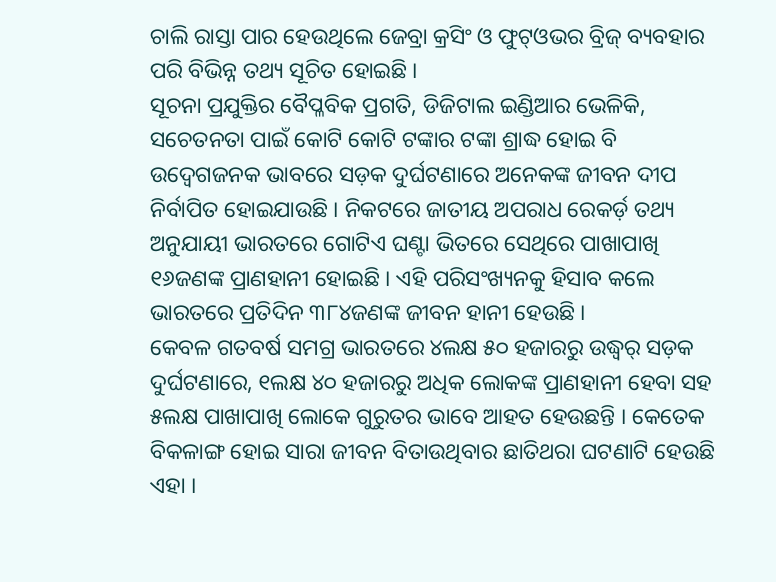ଚାଲି ରାସ୍ତା ପାର ହେଉଥିଲେ ଜେବ୍ରା କ୍ରସିଂ ଓ ଫୁଟ୍ଓଭର ବ୍ରିଜ୍ ବ୍ୟବହାର ପରି ବିଭିନ୍ନ ତଥ୍ୟ ସୂଚିତ ହୋଇଛି ।
ସୂଚନା ପ୍ରଯୁକ୍ତିର ବୈପ୍ଳବିକ ପ୍ରଗତି, ଡିଜିଟାଲ ଇଣ୍ଡିଆର ଭେଳିକି, ସଚେତନତା ପାଇଁ କୋଟି କୋଟି ଟଙ୍କାର ଟଙ୍କା ଶ୍ରାଦ୍ଧ ହୋଇ ବି ଉଦ୍ବେଗଜନକ ଭାବରେ ସଡ଼କ ଦୁର୍ଘଟଣାରେ ଅନେକଙ୍କ ଜୀବନ ଦୀପ ନିର୍ବାପିତ ହୋଇଯାଉଛି । ନିକଟରେ ଜାତୀୟ ଅପରାଧ ରେକର୍ଡ଼ ତଥ୍ୟ ଅନୁଯାୟୀ ଭାରତରେ ଗୋଟିଏ ଘଣ୍ଟା ଭିତରେ ସେଥିରେ ପାଖାପାଖି ୧୬ଜଣଙ୍କ ପ୍ରାଣହାନୀ ହୋଇଛି । ଏହି ପରିସଂଖ୍ୟନକୁ ହିସାବ କଲେ ଭାରତରେ ପ୍ରତିଦିନ ୩୮୪ଜଣଙ୍କ ଜୀବନ ହାନୀ ହେଉଛି ।
କେବଳ ଗତବର୍ଷ ସମଗ୍ର ଭାରତରେ ୪ଲକ୍ଷ ୫୦ ହଜାରରୁ ଉଦ୍ଧ୍ୱର୍ ସଡ଼କ ଦୁର୍ଘଟଣାରେ, ୧ଲକ୍ଷ ୪୦ ହଜାରରୁ ଅଧିକ ଲୋକଙ୍କ ପ୍ରାଣହାନୀ ହେବା ସହ ୫ଲକ୍ଷ ପାଖାପାଖି ଲୋକେ ଗୁରୁତର ଭାବେ ଆହତ ହେଉଛନ୍ତି । କେତେକ ବିକଳାଙ୍ଗ ହୋଇ ସାରା ଜୀବନ ବିତାଉଥିବାର ଛାତିଥରା ଘଟଣାଟି ହେଉଛି ଏହା ।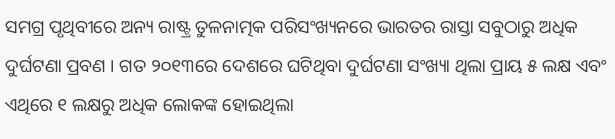ସମଗ୍ର ପୃଥିବୀରେ ଅନ୍ୟ ରାଷ୍ଟ୍ର ତୁଳନାତ୍ମକ ପରିସଂଖ୍ୟନରେ ଭାରତର ରାସ୍ତା ସବୁଠାରୁ ଅଧିକ ଦୁର୍ଘଟଣା ପ୍ରବଣ । ଗତ ୨୦୧୩ରେ ଦେଶରେ ଘଟିଥିବା ଦୁର୍ଘଟଣା ସଂଖ୍ୟା ଥିଲା ପ୍ରାୟ ୫ ଲକ୍ଷ ଏବଂ ଏଥିରେ ୧ ଲକ୍ଷରୁ ଅଧିକ ଲୋକଙ୍କ ହୋଇଥିଲା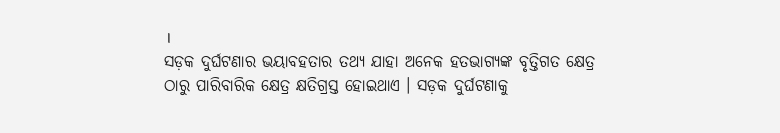।
ସଡ଼କ ଦୁର୍ଘଟଣାର ଭୟାବହତାର ତଥ୍ୟ ଯାହା ଅନେକ ହତଭାଗ୍ୟଙ୍କ ବୃତ୍ତିଗତ କ୍ଷେତ୍ର ଠାରୁ ପାରିବାରିକ କ୍ଷେତ୍ର କ୍ଷତିଗ୍ରସ୍ତ ହୋଇଥାଏ । ସଡ଼କ ଦୁର୍ଘଟଣାକୁ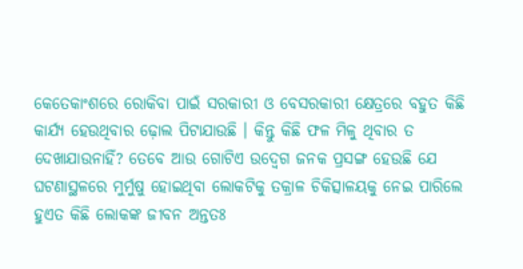କେତେକାଂଶରେ ରୋକିବା ପାଇଁ ସରକାରୀ ଓ ବେସରକାରୀ କ୍ଷେତ୍ରରେ ବହୁତ କିଛି କାର୍ଯ୍ୟ ହେଉଥିବାର ଢ଼ୋଲ ପିଟାଯାଉଛି । କିନ୍ତୁ କିଛି ଫଳ ମିଳୁ ଥିବାର ତ ଦେଖାଯାଉନାହିଁ? ତେବେ ଆଉ ଗୋଟିଏ ଉଦ୍ବେଗ ଜନକ ପ୍ରସଙ୍ଗ ହେଉଛି ଯେ ଘଟଣାସ୍ଥଳରେ ମୁର୍ମୁଷୁ ହୋଇଥିବା ଲୋକଟିକୁ ତକ୍ରାଳ ଚିକିତ୍ସାଳୟକୁ ନେଇ ପାରିଲେ ହୁଏତ କିଛି ଲୋକଙ୍କ ଜୀବନ ଅନ୍ତତଃ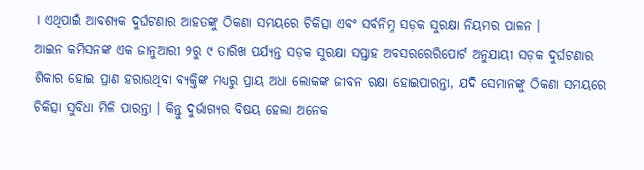। ଏଥିପାଇଁ ଆବଶ୍ୟକ ଦୁର୍ଘଟଣାର ଆହତଙ୍କୁ ଠିକଣା ସମୟରେ ଚିକିତ୍ସା ଏବଂ ସର୍ବନିମ୍ନ ସଡ଼କ ସୁରକ୍ଷା ନିୟମର ପାଳନ ।
ଆଇନ କମିସନଙ୍କ ଏକ ଜାନୁଆରୀ ୨ରୁ ୯ ତାରିଖ ପର୍ଯ୍ୟନ୍ତ ସଡ଼କ ସୁରକ୍ଷା ସପ୍ତାହ ଅବସରରେରିପୋର୍ଟ ଅନୁଯାୟୀ ସଡ଼କ ଦୁର୍ଘଟଣାର ଶିକାର ହୋଇ ପ୍ରାଣ ହରାଉଥିବା ବ୍ୟକ୍ତିଙ୍କ ମଧ୍ୟରୁ ପ୍ରାୟ ଅଧା ଲୋକଙ୍କ ଜୀବନ ରକ୍ଷା ହୋଇପାରନ୍ତା, ଯଦି ସେମାନଙ୍କୁ ଠିକଣା ସମୟରେ ଚିକିତ୍ସା ସୁବିଧା ମିଳି ପାରନ୍ତା । କିନ୍ତୁ ଦୁର୍ଭାଗ୍ୟର ବିଷୟ ହେଲା ଅନେକ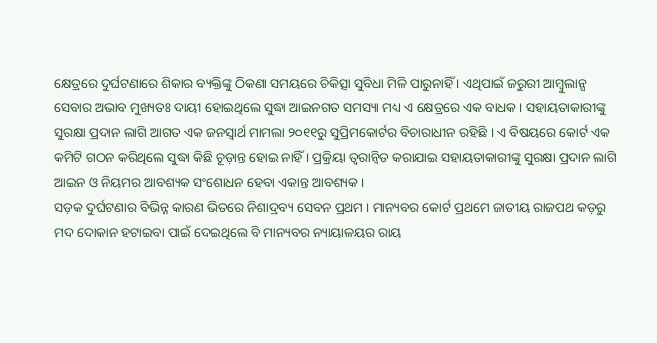କ୍ଷେତ୍ରରେ ଦୁର୍ଘଟଣାରେ ଶିକାର ବ୍ୟକ୍ତିଙ୍କୁ ଠିକଣା ସମୟରେ ଚିକିତ୍ସା ସୁବିଧା ମିଳି ପାରୁନାହିଁ । ଏଥିପାଇଁ ଜରୁରୀ ଆମ୍ବୁଲାନ୍ସ ସେବାର ଅଭାବ ମୁଖ୍ୟତଃ ଦାୟୀ ହୋଇଥିଲେ ସୁଦ୍ଧା ଆଇନଗତ ସମସ୍ୟା ମଧ୍ୟ ଏ କ୍ଷେତ୍ରରେ ଏକ ବାଧକ । ସହାୟତାକାରୀଙ୍କୁ ସୁରକ୍ଷା ପ୍ରଦାନ ଲାଗି ଆଗତ ଏକ ଜନସ୍ୱାର୍ଥ ମାମଲା ୨୦୧୧ରୁ ସୁପ୍ରିମକୋର୍ଟର ବିଚାରାଧୀନ ରହିଛି । ଏ ବିଷୟରେ କୋର୍ଟ ଏକ କମିଟି ଗଠନ କରିଥିଲେ ସୁଦ୍ଧା କିଛି ଚୂଡ଼ାନ୍ତ ହୋଇ ନାହିଁ । ପ୍ରକ୍ରିୟା ତ୍ୱରାନ୍ୱିତ କରାଯାଇ ସହାୟତାକାରୀଙ୍କୁ ସୁରକ୍ଷା ପ୍ରଦାନ ଲାଗି ଆଇନ ଓ ନିୟମର ଆବଶ୍ୟକ ସଂଶୋଧନ ହେବା ଏକାନ୍ତ ଆବଶ୍ୟକ ।
ସଡ଼କ ଦୁର୍ଘଟଣାର ବିଭିନ୍ନ କାରଣ ଭିତରେ ନିଶାଦ୍ରବ୍ୟ ସେବନ ପ୍ରଥମ । ମାନ୍ୟବର କୋର୍ଟ ପ୍ରଥମେ ଜାତୀୟ ରାଜପଥ କଡ଼ରୁ ମଦ ଦୋକାନ ହଟାଇବା ପାଇଁ ଦେଇଥିଲେ ବି ମାନ୍ୟବର ନ୍ୟାୟାଳୟର ରାୟ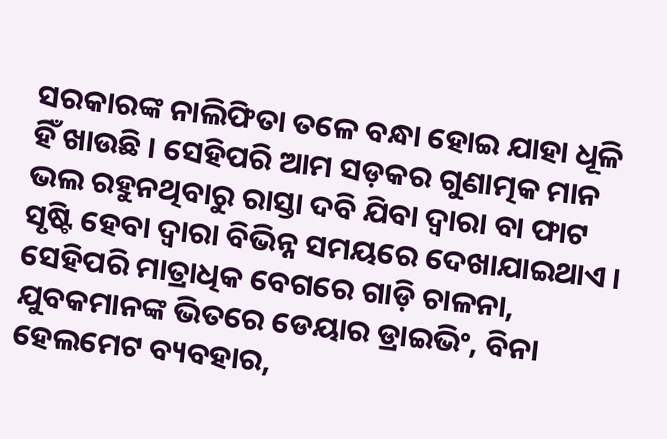ସରକାରଙ୍କ ନାଲିଫିତା ତଳେ ବନ୍ଧା ହୋଇ ଯାହା ଧୂଳି ହିଁ ଖାଉଛି । ସେହିପରି ଆମ ସଡ଼କର ଗୁଣାତ୍ମକ ମାନ ଭଲ ରହୁନଥିବାରୁ ରାସ୍ତା ଦବି ଯିବା ଦ୍ୱାରା ବା ଫାଟ ସୃଷ୍ଟି ହେବା ଦ୍ୱାରା ବିଭିନ୍ନ ସମୟରେ ଦେଖାଯାଇଥାଏ । ସେହିପରି ମାତ୍ରାଧିକ ବେଗରେ ଗାଡ଼ି ଚାଳନା, ଯୁବକମାନଙ୍କ ଭିତରେ ଡେୟାର ଡ୍ରାଇଭିଂ, ବିନା ହେଲମେଟ ବ୍ୟବହାର,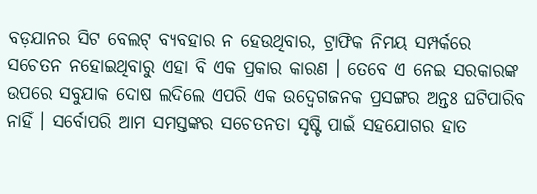ବଡ଼ଯାନର ସିଟ ବେଲଟ୍ ବ୍ୟବହାର ନ ହେଉଥିବାର, ଟ୍ରାଫିକ ନିମୟ ସମ୍ପର୍କରେ ସଚେତନ ନହୋଇଥିବାରୁ ଏହା ବି ଏକ ପ୍ରକାର କାରଣ । ତେବେ ଏ ନେଇ ସରକାରଙ୍କ ଉପରେ ସବୁଯାକ ଦୋଷ ଲଦିଲେ ଏପରି ଏକ ଉଦ୍ବେଗଜନକ ପ୍ରସଙ୍ଗର ଅନ୍ତଃ ଘଟିପାରିବ ନାହିଁ । ସର୍ବୋପରି ଆମ ସମସ୍ତଙ୍କର ସଚେତନତା ସୃଷ୍ଟି ପାଇଁ ସହଯୋଗର ହାତ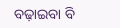ବଢ଼ାଇବା ବି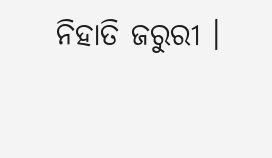ନିହାତି ଜରୁରୀ ।